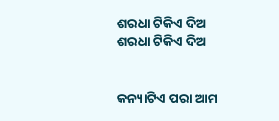ଶରଧା ଟିକିଏ ଦିଅ
ଶରଧା ଟିକିଏ ଦିଅ


କନ୍ୟାଟିଏ ପରା ଆମ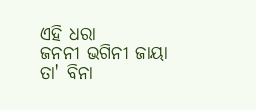ଏହି ଧରା
ଜନନୀ ଭଗିନୀ ଜାୟା
ତା' ବିନା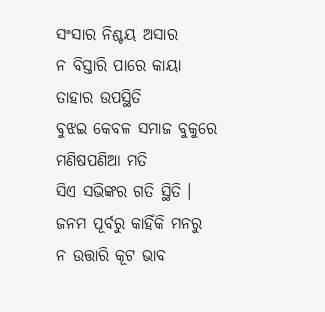ସଂସାର ନିଶ୍ଚୟ ଅସାର
ନ ବିସ୍ତାରି ପାରେ କାୟା
ତାହାର ଉପସ୍ଥିତି
ବୁଝଇ କେବଳ ସମାଜ ବୁକୁରେ
ମଣିଷପଣିଆ ମତି
ସିଏ ସଭିଙ୍କର ଗତି ସ୍ଥିତି ।
ଜନମ ପୂର୍ବରୁ କାହିଁକି ମନରୁ
ନ ଉତ୍ତାରି କୂଟ ଭାବ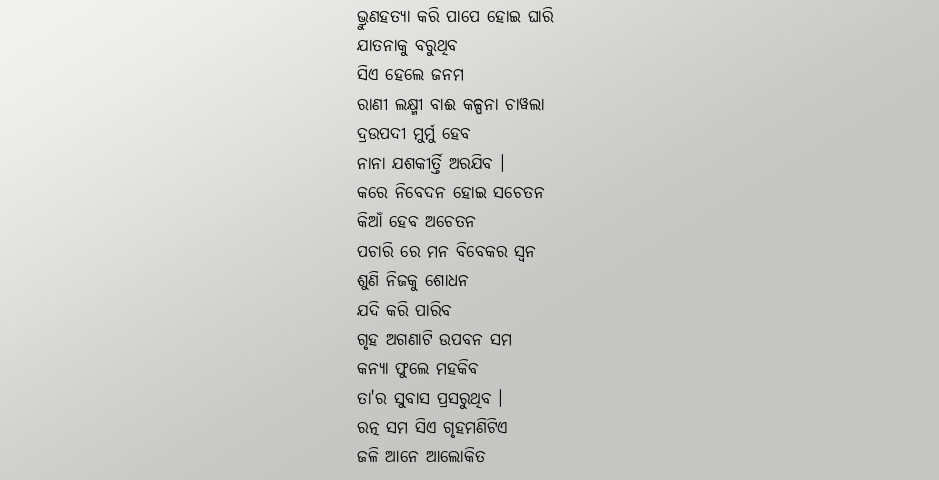ଭ୍ରୁଣହତ୍ୟା କରି ପାପେ ହୋଇ ଘାରି
ଯାତନାକୁ ବରୁଥିବ
ସିଏ ହେଲେ ଜନମ
ରାଣୀ ଲକ୍ଷ୍ମୀ ବାଈ କଳ୍ପନା ଚାୱଲା
ଦ୍ରଉପଦୀ ମୁର୍ମୁ ହେବ
ନାନା ଯଶକୀର୍ତ୍ତି ଅରଯିବ ।
କରେ ନିବେଦନ ହୋଇ ସଚେତନ
କିଆଁ ହେବ ଅଚେତନ
ପଚାରି ରେ ମନ ବିବେକର ସ୍ବନ
ଶୁଣି ନିଜକୁ ଶୋଧନ
ଯଦି କରି ପାରିବ
ଗୃହ ଅଗଣାଟି ଉପବନ ସମ
କନ୍ୟା ଫୁଲେ ମହକିବ
ତା'ର ସୁବାସ ପ୍ରସରୁଥିବ ।
ରତ୍ନ ସମ ସିଏ ଗୃହମଣିଟିଏ
ଜଳି ଆନେ ଆଲୋକିତ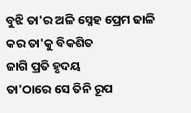ବୁଝି ତା'ର ଅଳି ସ୍ନେହ ପ୍ରେମ ଢାଳି
କର ତା'କୁ ବିକଶିତ
ଜାଗି ପ୍ରତି ହୃଦୟ
ତା'ଠାରେ ସେ ତିନି ରୂପ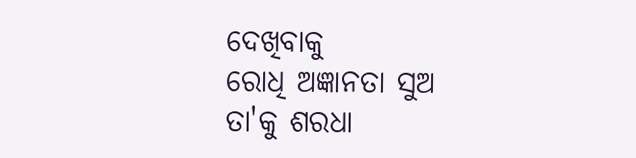ଦେଖିବାକୁ
ରୋଧି ଅଜ୍ଞାନତା ସୁଅ
ତା'କୁ ଶରଧା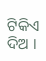ଟିକିଏ ଦିଅ ।